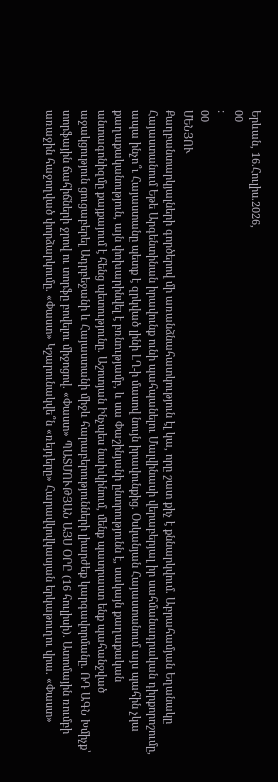Երևան, 16.Հուլիս.2026,
00
:
00
ՄԵՆՅՈՒ
Քաղբանտարկյալների գործերով մի առանձնահատկություն էլ կա, որը շատ քիչ է քննարկվում. Աբրահամյան Եղանակը Հայաստանում Եթե Արգենտինան իրավունք ունի պահպանելու Մալվինասի վերաբերյալ իր սահմանադրական դիրքորոշումը, ապա ինչո՞ւ Հայաստանը պետք է զրկված լինի ԼՂ-ի մասով նույն իրավունքից. Օսկանյան Հայաստանում այս պահին չկա քաղաքականություն, այն փոխարինվել է բռնnւթյամբ, և սա Փաշինյանի ընտրությունն է, սակայն քաղաքական անտագոնիզմը քայքայում է հենց պետությունը. Աշոտյան Ինչպես նախկինում, մենք պատրաստ ենք պահանջված աջակցություն ցուցաբերել Ադրբեջանի և Հայաստանի միջև հարաբերությունների լիարժեք կարգավորմանը. ՌԴ ԱԳՆ Խմիչք՝ տորֆային ճահիճների ջրով ու տորֆը բովելու միջոցով. «Փաստ» ՊԱՏՄՈՒԹՅԱՆ ԱՅՍ ՕՐԸ (16 հուլիսի). Ատոմային ռումբի առաջին հաջողված փորձարկումը. «Փաստ» Կշարունակվե՞ն «ռեյդերը» Հարավկովկասյան երկաթուղու վրա. «Փաստ»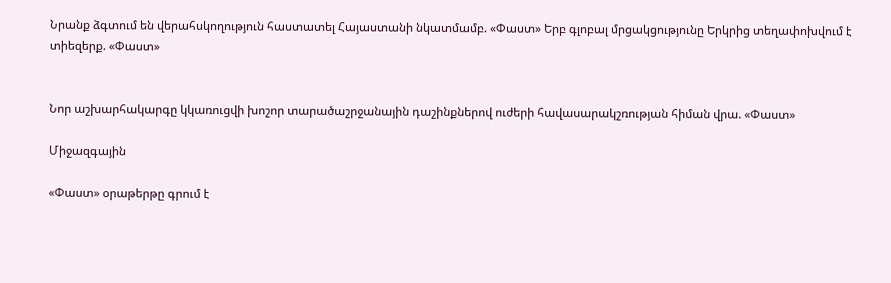Նրանք ձգտում են վերահսկողություն հաստատել Հայաստանի նկատմամբ. «Փաստ» Երբ գլոբալ մրցակցությունը Երկրից տեղափոխվում է տիեզերք. «Փաստ»


Նոր աշխարհակարգը կկառուցվի խոշոր տարածաշրջանային դաշինքներով ուժերի հավասարակշռության հիման վրա. «Փաստ»

Միջազգային

«Փաստ» օրաթերթը գրում է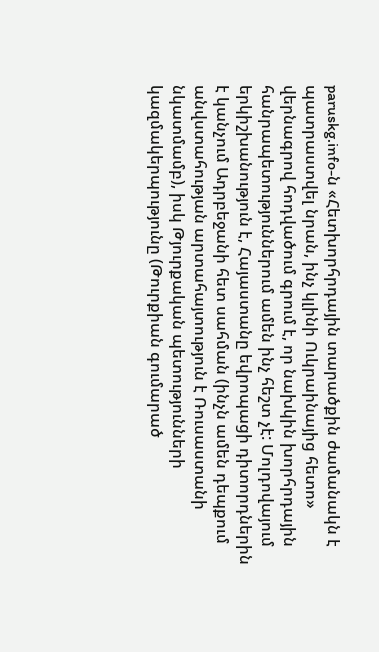paruskg.info-ն «Հետխորհրդային տարածքին ժամանակն է պատրաստվել նրան, ինչ կլինի Ուկրաինայից հետո» վերնագրով հոդվածում գրում է, որ նախկին խորհրդային հանրապետություններում ամեն ինչ հեշտ չէ: Մոլդովայում երկիշխանություն է, Հայաստանը եվրոպացի դիտորդներին է կանչում Ադրբեջանի հետ սահման (ինչն ամեն դեպքում անվստահության արտահայտություն է Ռուսաստանի նկատմամբ), իսկ Թյուրքական պետությունների կազմակերպությունը (Թուրքիան գումարած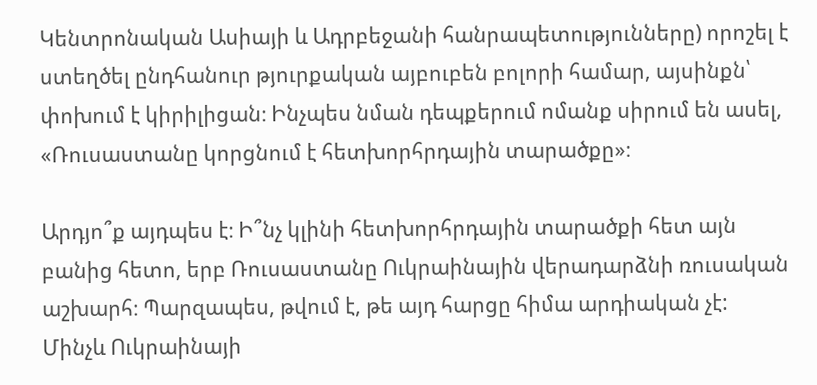Կենտրոնական Ասիայի և Ադրբեջանի հանրապետությունները) որոշել է ստեղծել ընդհանուր թյուրքական այբուբեն բոլորի համար, այսինքն՝ փոխում է կիրիլիցան։ Ինչպես նման դեպքերում ոմանք սիրում են ասել, «Ռուսաստանը կորցնում է հետխորհրդային տարածքը»։

Արդյո՞ք այդպես է։ Ի՞նչ կլինի հետխորհրդային տարածքի հետ այն բանից հետո, երբ Ռուսաստանը Ուկրաինային վերադարձնի ռուսական աշխարհ։ Պարզապես, թվում է, թե այդ հարցը հիմա արդիական չէ: Մինչև Ուկրաինայի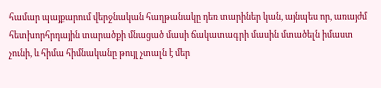համար պայքարում վերջնական հաղթանակը դեռ տարիներ կան, այնպես որ, առայժմ հետխորհրդային տարածքի մնացած մասի ճակատագրի մասին մտածելն իմաստ չունի, և հիմա հիմնականը թույլ չտալն է մեր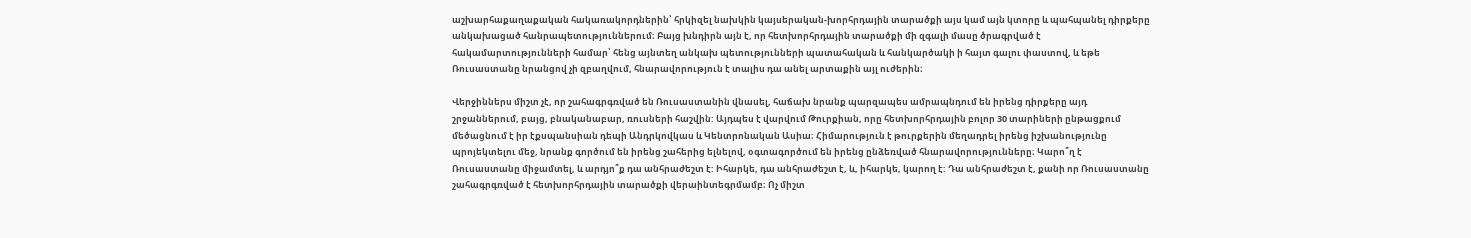աշխարհաքաղաքական հակառակորդներին՝ հրկիզել նախկին կայսերական-խորհրդային տարածքի այս կամ այն կտորը և պահպանել դիրքերը անկախացած հանրապետություններում։ Բայց խնդիրն այն է, որ հետխորհրդային տարածքի մի զգալի մասը ծրագրված է հակամարտությունների համար՝ հենց այնտեղ անկախ պետությունների պատահական և հանկարծակի ի հայտ գալու փաստով, և եթե Ռուսաստանը նրանցով չի զբաղվում, հնարավորություն է տալիս դա անել արտաքին այլ ուժերին։

Վերջիններս միշտ չէ, որ շահագրգռված են Ռուսաստանին վնասել, հաճախ նրանք պարզապես ամրապնդում են իրենց դիրքերը այդ շրջաններում, բայց, բնականաբար, ռուսների հաշվին: Այդպես է վարվում Թուրքիան, որը հետխորհրդային բոլոր 30 տարիների ընթացքում մեծացնում է իր էքսպանսիան դեպի Անդրկովկաս և Կենտրոնական Ասիա։ Հիմարություն է թուրքերին մեղադրել իրենց իշխանությունը պրոյեկտելու մեջ, նրանք գործում են իրենց շահերից ելնելով, օգտագործում են իրենց ընձեռված հնարավորությունները։ Կարո՞ղ է Ռուսաստանը միջամտել, և արդյո՞ք դա անհրաժեշտ է: Իհարկե, դա անհրաժեշտ է, և, իհարկե, կարող է: Դա անհրաժեշտ է, քանի որ Ռուսաստանը շահագրգռված է հետխորհրդային տարածքի վերաինտեգրմամբ։ Ոչ միշտ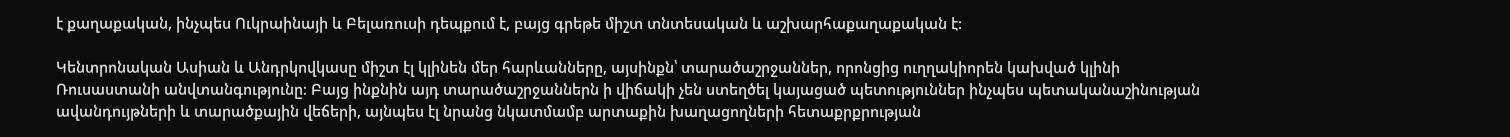է քաղաքական, ինչպես Ուկրաինայի և Բելառուսի դեպքում է, բայց գրեթե միշտ տնտեսական և աշխարհաքաղաքական է:

Կենտրոնական Ասիան և Անդրկովկասը միշտ էլ կլինեն մեր հարևանները, այսինքն՝ տարածաշրջաններ, որոնցից ուղղակիորեն կախված կլինի Ռուսաստանի անվտանգությունը։ Բայց ինքնին այդ տարածաշրջաններն ի վիճակի չեն ստեղծել կայացած պետություններ ինչպես պետականաշինության ավանդույթների և տարածքային վեճերի, այնպես էլ նրանց նկատմամբ արտաքին խաղացողների հետաքրքրության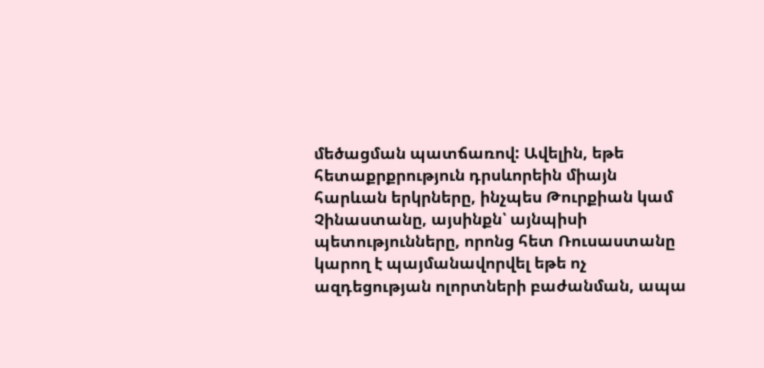մեծացման պատճառով: Ավելին, եթե հետաքրքրություն դրսևորեին միայն հարևան երկրները, ինչպես Թուրքիան կամ Չինաստանը, այսինքն՝ այնպիսի պետությունները, որոնց հետ Ռուսաստանը կարող է պայմանավորվել եթե ոչ ազդեցության ոլորտների բաժանման, ապա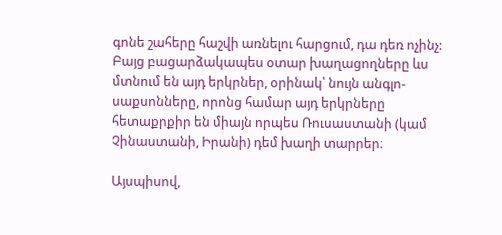գոնե շահերը հաշվի առնելու հարցում, դա դեռ ոչինչ: Բայց բացարձակապես օտար խաղացողները ևս մտնում են այդ երկրներ, օրինակ՝ նույն անգլո-սաքսոնները, որոնց համար այդ երկրները հետաքրքիր են միայն որպես Ռուսաստանի (կամ Չինաստանի, Իրանի) դեմ խաղի տարրեր։

Այսպիսով,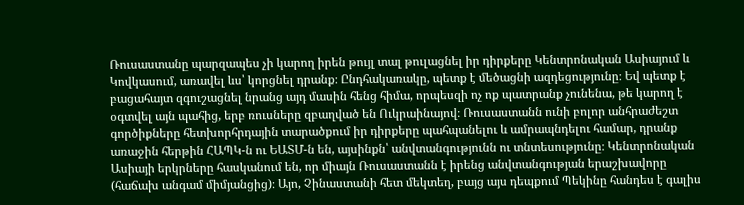Ռուսաստանը պարզապես չի կարող իրեն թույլ տալ թուլացնել իր դիրքերը Կենտրոնական Ասիայում և Կովկասում, առավել ևս՝ կորցնել դրանք։ Ընդհակառակը, պետք է մեծացնի ազդեցությունը։ Եվ պետք է բացահայտ զգուշացնել նրանց այդ մասին հենց հիմա, որպեսզի ոչ ոք պատրանք չունենա, թե կարող է օգտվել այն պահից, երբ ռուսները զբաղված են Ուկրաինայով։ Ռուսաստանն ունի բոլոր անհրաժեշտ գործիքները հետխորհրդային տարածքում իր դիրքերը պահպանելու և ամրապնդելու համար, դրանք առաջին հերթին ՀԱՊԿ-ն ու ԵԱՏՄ-ն են, այսինքն՝ անվտանգությունն ու տնտեսությունը։ Կենտրոնական Ասիայի երկրները հասկանում են, որ միայն Ռուսաստանն է իրենց անվտանգության երաշխավորը (հաճախ անգամ միմյանցից)։ Այո, Չինաստանի հետ մեկտեղ, բայց այս դեպքում Պեկինը հանդես է գալիս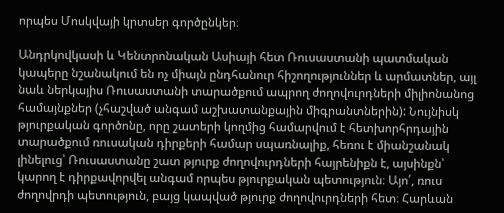որպես Մոսկվայի կրտսեր գործընկեր։

Անդրկովկասի և Կենտրոնական Ասիայի հետ Ռուսաստանի պատմական կապերը նշանակում են ոչ միայն ընդհանուր հիշողություններ և արմատներ, այլ նաև ներկայիս Ռուսաստանի տարածքում ապրող ժողովուրդների միլիոնանոց համայնքներ (չհաշված անգամ աշխատանքային միգրանտներին): Նույնիսկ թյուրքական գործոնը, որը շատերի կողմից համարվում է հետխորհրդային տարածքում ռուսական դիրքերի համար սպառնալիք, հեռու է միանշանակ լինելուց՝ Ռուսաստանը շատ թյուրք ժողովուրդների հայրենիքն է, այսինքն՝ կարող է դիրքավորվել անգամ որպես թյուրքական պետություն։ Այո՛, ռուս ժողովրդի պետություն, բայց կապված թյուրք ժողովուրդների հետ։ Հարևան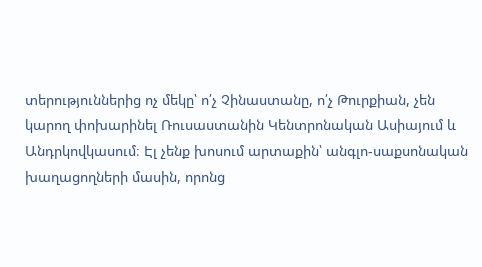տերություններից ոչ մեկը՝ ո՛չ Չինաստանը, ո՛չ Թուրքիան, չեն կարող փոխարինել Ռուսաստանին Կենտրոնական Ասիայում և Անդրկովկասում։ Էլ չենք խոսում արտաքին՝ անգլո-սաքսոնական խաղացողների մասին, որոնց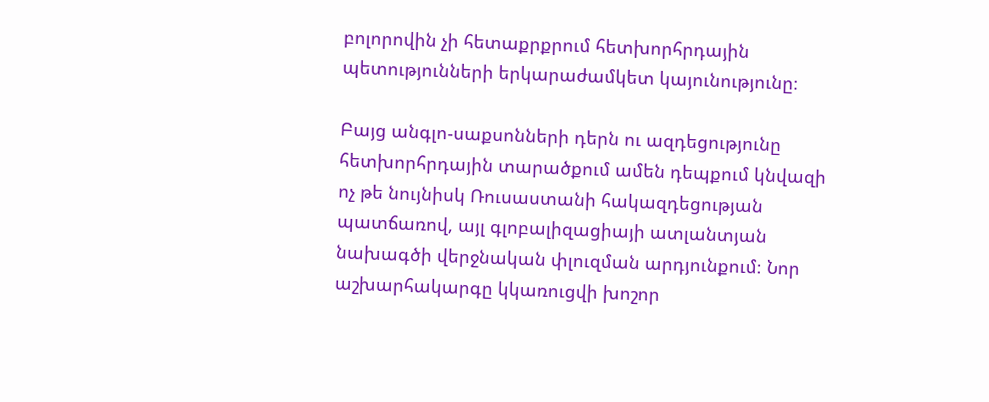բոլորովին չի հետաքրքրում հետխորհրդային պետությունների երկարաժամկետ կայունությունը։

Բայց անգլո-սաքսոնների դերն ու ազդեցությունը հետխորհրդային տարածքում ամեն դեպքում կնվազի ոչ թե նույնիսկ Ռուսաստանի հակազդեցության պատճառով, այլ գլոբալիզացիայի ատլանտյան նախագծի վերջնական փլուզման արդյունքում։ Նոր աշխարհակարգը կկառուցվի խոշոր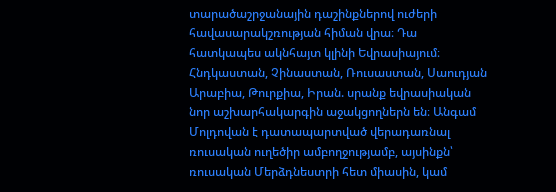տարածաշրջանային դաշինքներով ուժերի հավասարակշռության հիման վրա։ Դա հատկապես ակնհայտ կլինի Եվրասիայում։ Հնդկաստան, Չինաստան, Ռուսաստան, Սաուդյան Արաբիա, Թուրքիա, Իրան. սրանք եվրասիական նոր աշխարհակարգին աջակցողներն են։ Անգամ Մոլդովան է դատապարտված վերադառնալ ռուսական ուղեծիր ամբողջությամբ, այսինքն՝ ռուսական Մերձդնեստրի հետ միասին, կամ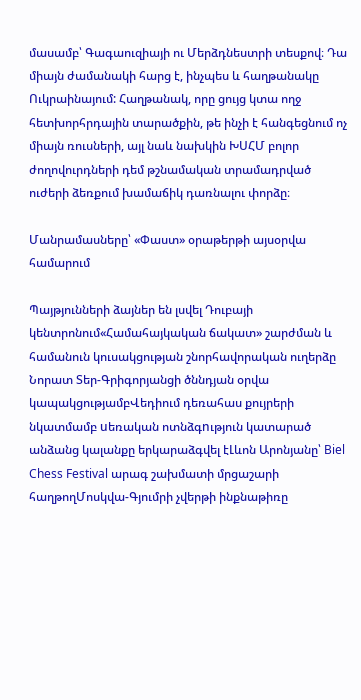մասամբ՝ Գագաուզիայի ու Մերձդնեստրի տեսքով։ Դա միայն ժամանակի հարց է, ինչպես և հաղթանակը Ուկրաինայում: Հաղթանակ, որը ցույց կտա ողջ հետխորհրդային տարածքին, թե ինչի է հանգեցնում ոչ միայն ռուսների, այլ նաև նախկին ԽՍՀՄ բոլոր ժողովուրդների դեմ թշնամական տրամադրված ուժերի ձեռքում խամաճիկ դառնալու փորձը։

Մանրամասները՝ «Փաստ» օրաթերթի այսօրվա համարում

Պայթյունների ձայներ են լսվել Դուբայի կենտրոնում«Համահայկական ճակատ» շարժման և համանուն կուսակցության շնորհավորական ուղերձը Նորատ Տեր-Գրիգորյանցի ծննդյան օրվա կապակցությամբՎեդիում դեռահաս քույրերի նկատմամբ uեռական ոտնձգnւթյուն կատարած անձանց կալանքը երկարաձգվել էԼևոն Արոնյանը՝ Biel Chess Festival արագ շախմատի մրցաշարի հաղթողՄոսկվա-Գյումրի չվերթի ինքնաթիռը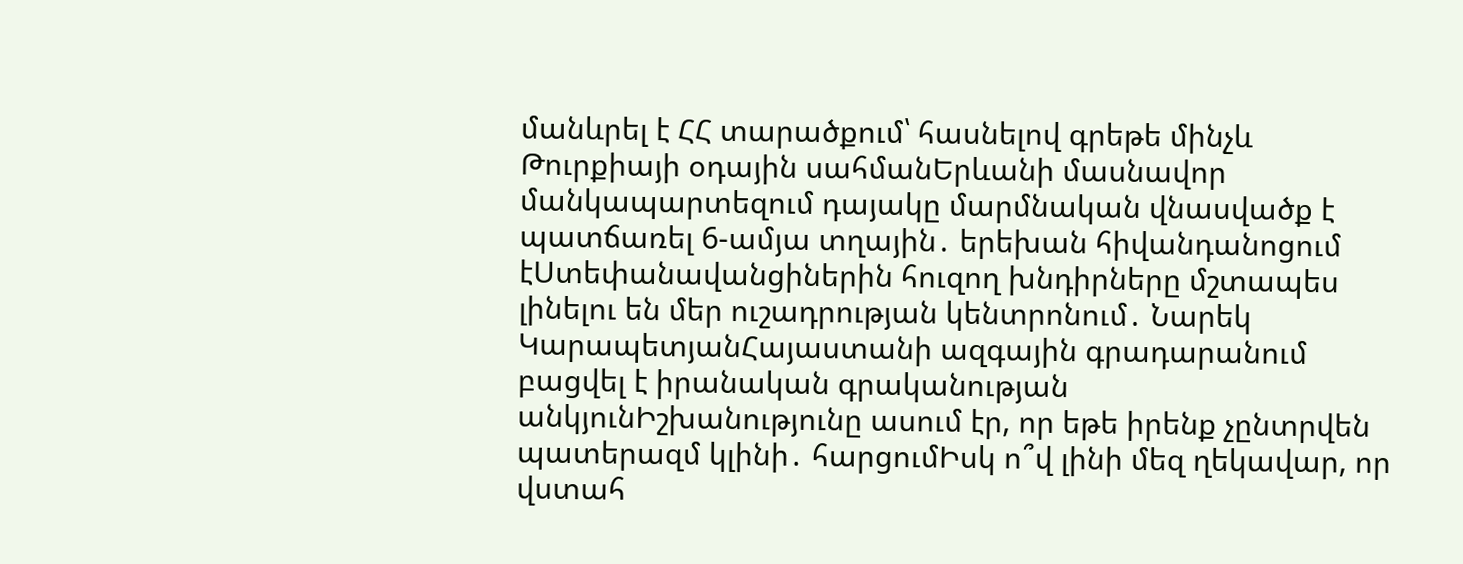մանևրել է ՀՀ տարածքում՝ հասնելով գրեթե մինչև Թուրքիայի օդային սահմանԵրևանի մասնավոր մանկապարտեզում դայակը մարմնական վնասվածք է պատճառել 6-ամյա տղային․ երեխան հիվանդանոցում էՍտեփանավանցիներին հուզող խնդիրները մշտապես լինելու են մեր ուշադրության կենտրոնում․ Նարեկ ԿարապետյանՀայաստանի ազգային գրադարանում բացվել է իրանական գրականության անկյունԻշխանությունը ասում էր, որ եթե իրենք չընտրվեն պատերազմ կլինի․ հարցումԻսկ ո՞վ լինի մեզ ղեկավար, որ վստահ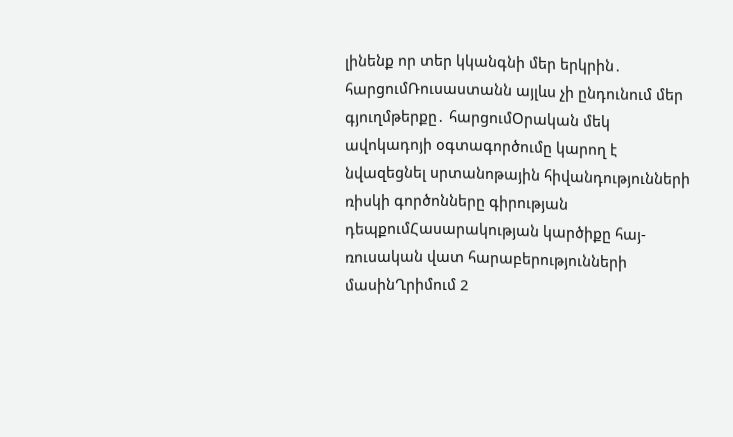լինենք որ տեր կկանգնի մեր երկրին․ հարցումՌուսաստանն այլևս չի ընդունում մեր գյուղմթերքը․ հարցումՕրական մեկ ավոկադոյի օգտագործումը կարող է նվազեցնել սրտանոթային հիվանդությունների ռիսկի գործոնները գիրության դեպքումՀասարակության կարծիքը հայ-ռուսական վատ հարաբերությունների մասինՂրիմում 2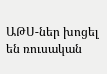ԱԹՍ-ներ խոցել են ռուսական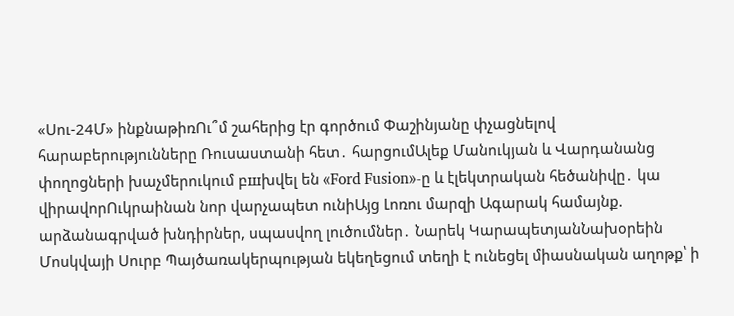«Սու-24Մ» ինքնաթիռՈւ՞մ շահերից էր գործում Փաշինյանը փչացնելով հարաբերությունները Ռուսաստանի հետ․ հարցումԱլեք Մանուկյան և Վարդանանց փողոցների խաչմերուկում բшխվել են «Ford Fusion»-ը և էլեկտրական հեծանիվը․ կա վիրավորՈւկրաինան նոր վարչապետ ունիԱյց Լոռու մարզի Ագարակ համայնք. արձանագրված խնդիրներ, սպասվող լուծումներ․ Նարեկ ԿարապետյանՆախօրեին Մոսկվայի Սուրբ Պայծառակերպության եկեղեցում տեղի է ունեցել միասնական աղոթք՝ ի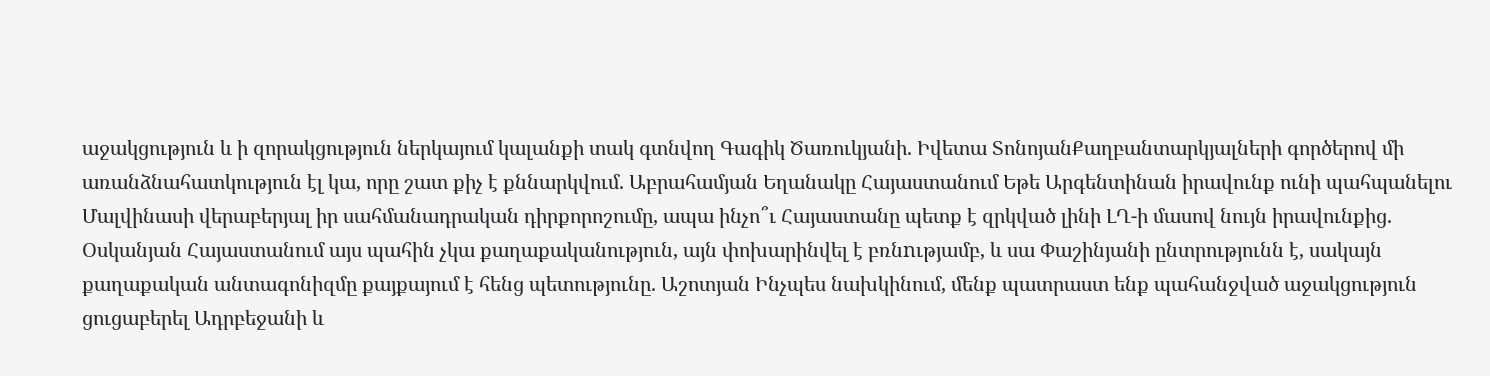աջակցություն և ի զորակցություն ներկայում կալանքի տակ գտնվող Գագիկ Ծառուկյանի. Իվետա ՏոնոյանՔաղբանտարկյալների գործերով մի առանձնահատկություն էլ կա, որը շատ քիչ է քննարկվում. Աբրահամյան Եղանակը Հայաստանում Եթե Արգենտինան իրավունք ունի պահպանելու Մալվինասի վերաբերյալ իր սահմանադրական դիրքորոշումը, ապա ինչո՞ւ Հայաստանը պետք է զրկված լինի ԼՂ-ի մասով նույն իրավունքից. Օսկանյան Հայաստանում այս պահին չկա քաղաքականություն, այն փոխարինվել է բռնnւթյամբ, և սա Փաշինյանի ընտրությունն է, սակայն քաղաքական անտագոնիզմը քայքայում է հենց պետությունը. Աշոտյան Ինչպես նախկինում, մենք պատրաստ ենք պահանջված աջակցություն ցուցաբերել Ադրբեջանի և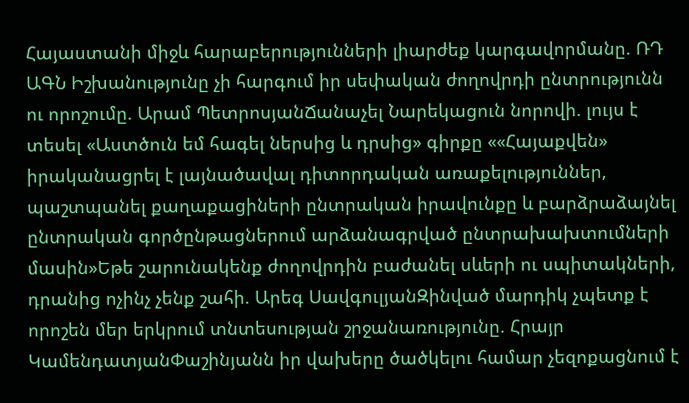Հայաստանի միջև հարաբերությունների լիարժեք կարգավորմանը. ՌԴ ԱԳՆ Իշխանությունը չի հարգում իր սեփական ժողովրդի ընտրությունն ու որոշումը. Արամ ՊետրոսյանՃանաչել Նարեկացուն նորովի. լույս է տեսել «Աստծուն եմ հագել ներսից և դրսից» գիրքը ««Հայաքվեն» իրականացրել է լայնածավալ դիտորդական առաքելություններ, պաշտպանել քաղաքացիների ընտրական իրավունքը և բարձրաձայնել ընտրական գործընթացներում արձանագրված ընտրախախտումների մասին»Եթե շարունակենք ժողովրդին բաժանել սևերի ու սպիտակների, դրանից ոչինչ չենք շահի. Արեգ ՍավգուլյանԶինված մարդիկ չպետք է որոշեն մեր երկրում տնտեսության շրջանառությունը. Հրայր ԿամենդատյանՓաշինյանն իր վախերը ծածկելու համար չեզոքացնում է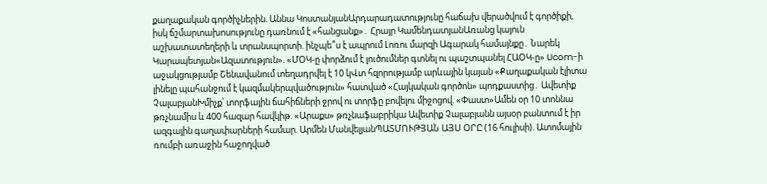քաղաքական գործիչներին. Աննա ԿոստանյանԱրդարադատությունը հաճախ վերածվում է գործիքի, իսկ ճշմարտախոսությունը դառնում է «հանցանք»․ Հրայր ԿամենդատյանԱռանց կայուն աշխատատեղերի և տրանսպորտի. ինչպե՞ս է ապրում Լոռու մարզի Ագարակ համայնքը․ Նարեկ Կարապետյան«Ազատություն». «ՄՕԿ-ը փորձում է լուծումներ գտնել ու պաշտպանել ՀԱՕԿ-ը» Ucom-ի աջակցությամբ Շենավանում տեղադրվել է 10 կՎտ հզորությամբ արևային կայան «Քաղաքական էլիտա լինելը պահանջում է կազմակերպվածություն» հատված «Հայկական գործոն» պոդքաստից․ Ավետիք ՉալաբյանԽմիչք՝ տորֆային ճահիճների ջրով ու տորֆը բովելու միջոցով. «Փաստ»Ամեն օր 10 տոննա թռչնամիս և 400 հազար հավկիթ. «Արաքս» թռչնաֆաբրիկա Ավետիք Չալաբյանն այսօր բանտում է իր ազգային գաղափարների համար. Արմեն ՄանվելյանՊԱՏՄՈՒԹՅԱՆ ԱՅՍ ՕՐԸ (16 հուլիսի). Ատոմային ռումբի առաջին հաջողված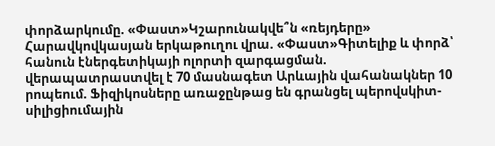փորձարկումը. «Փաստ»Կշարունակվե՞ն «ռեյդերը» Հարավկովկասյան երկաթուղու վրա. «Փաստ»Գիտելիք և փորձ՝ հանուն էներգետիկայի ոլորտի զարգացման. վերապատրաստվել է 70 մասնագետ Արևային վահանակներ 10 րոպեում. Ֆիզիկոսները առաջընթաց են գրանցել պերովսկիտ-սիլիցիումային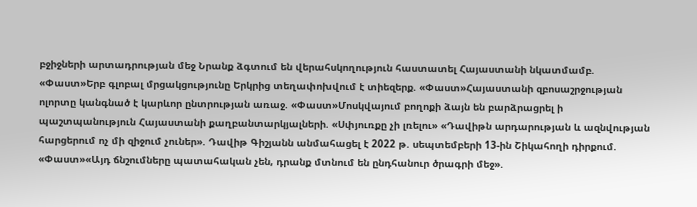բջիջների արտադրության մեջ Նրանք ձգտում են վերահսկողություն հաստատել Հայաստանի նկատմամբ. «Փաստ»Երբ գլոբալ մրցակցությունը Երկրից տեղափոխվում է տիեզերք. «Փաստ»Հայաստանի զբոսաշրջության ոլորտը կանգնած է կարևոր ընտրության առաջ. «Փաստ»Մոսկվայում բողոքի ձայն են բարձրացրել ի պաշտպանություն Հայաստանի քաղբանտարկյալների. «Սփյուռքը չի լռելու» «Դավիթն արդարության և ազնվության հարցերում ոչ մի զիջում չուներ». Դավիթ Գիշյանն անմահացել է 2022 թ. սեպտեմբերի 13-ին Շիկահողի դիրքում. «Փաստ»«Այդ ճնշումները պատահական չեն, դրանք մտնում են ընդհանուր ծրագրի մեջ».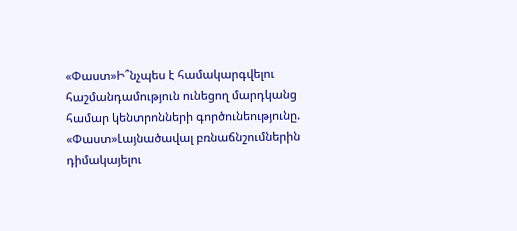«Փաստ»Ի՞նչպես է համակարգվելու հաշմանդամություն ունեցող մարդկանց համար կենտրոնների գործունեությունը. «Փաստ»Լայնածավալ բռնաճնշումներին դիմակայելու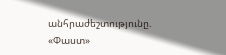անհրաժեշտությունը. «Փաստ»